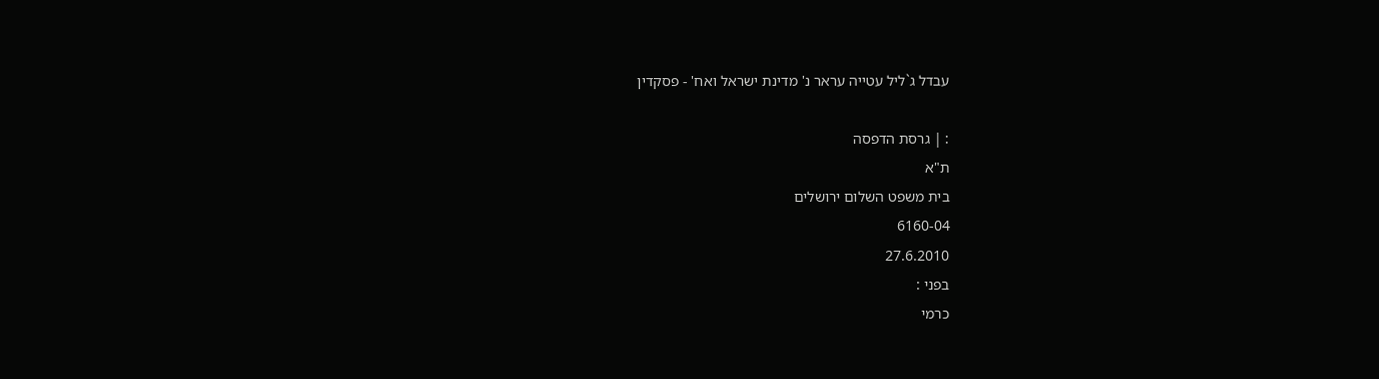עבדל ג`ליל עטייה עראר נ' מדינת ישראל ואח' - פסקדין

: | גרסת הדפסה
ת"א
בית משפט השלום ירושלים
6160-04
27.6.2010
בפני :
כרמי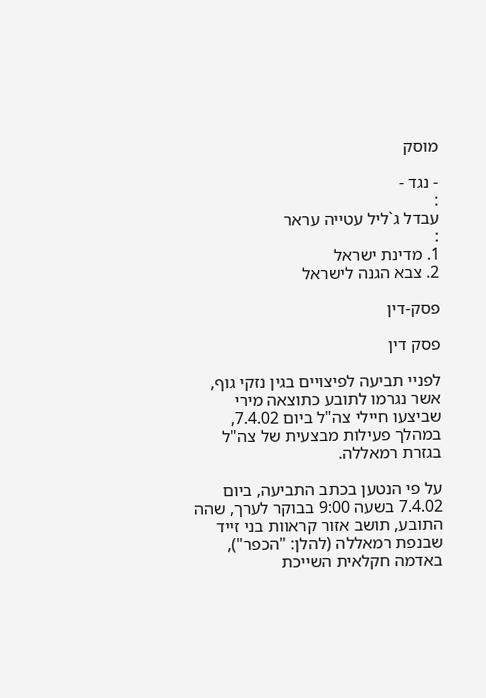מוסק

- נגד -
:
עבדל ג`ליל עטייה עראר
:
1. מדינת ישראל
2. צבא הגנה לישראל

פסק-דין

פסק דין

לפניי תביעה לפיצויים בגין נזקי גוף, אשר נגרמו לתובע כתוצאה מירי שביצעו חיילי צה"ל ביום 7.4.02, במהלך פעילות מבצעית של צה"ל בגזרת רמאללה.

על פי הנטען בכתב התביעה, ביום 7.4.02 בשעה 9:00 בבוקר לערך, שהה התובע, תושב אזור קראוות בני זייד שבנפת רמאללה (להלן: "הכפר"), באדמה חקלאית השייכת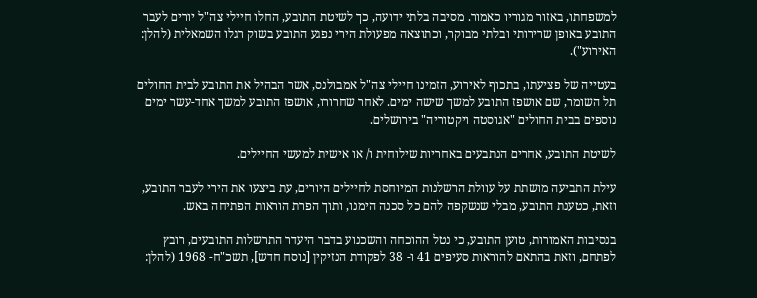למשפחתו, באזור מגוריו כאמור. מסיבה בלתי ידועה, כך לשיטת התובע, החלו חיילי צה"ל יורים לעבר התובע באופן שרירותי ובלתי מבוקר, וכתוצאה מפעולת הירי נפגע התובע בשוק רגלו השמאלית (להלן: האירוע").

בעטייה של פציעתו, בתכוף לאירוע, הזמינו חיילי צה"ל אמבולנס, אשר הבהיל את התובע לבית החולים תל השומר, שם אושפז התובע למשך שישה ימים. לאחר שחרורו, אושפז התובע למשך אחד-עשר ימים נוספים בבית החולים "אגוסטה ויקטוריה" בירושלים.

לשיטת התובע, אחרים הנתבעים באחריות שילוחית ו/ או אישית למעשי החיילים.

עילת התביעה מושתת על עוולת הרשלנות המיוחסת לחיילים היורים, עת ביצעו את הירי לעבר התובע, וזאת, כטענת התובע, מבלי שנשקפה להם כל סכנה הימנו, ותוך הפרת הוראות הפתיחה באש.

בנסיבות האמורות, טוען התובע, כי נטל ההוכחה והשכנוע בדבר היעדר התרשלות התובעים, רובץ לפתחם, וזאת בהתאם להוראות סעיפים 41 ו- 38 לפקודת הנזיקין [נוסח חדש], תשכ"ח- 1968 (להלן: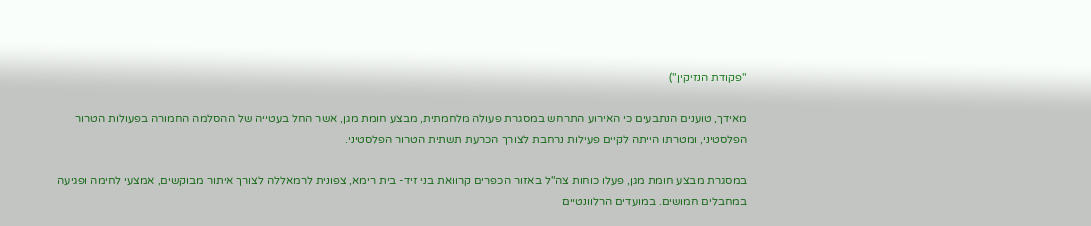"פקודת הנזיקין")

מאידך, טוענים הנתבעים כי האירוע התרחש במסגרת פעולה מלחמתית, מבצע חומת מגן, אשר החל בעטייה של ההסלמה החמורה בפעולות הטרור הפלסטיני, ומטרתו הייתה לקיים פעילות נרחבת לצורך הכרעת תשתית הטרור הפלסטיני.

במסגרת מבצע חומת מגן, פעלו כוחות צה"ל באזור הכפרים קרוואת בני זיד- בית רימא, צפונית לרמאללה לצורך איתור מבוקשים, אמצעי לחימה ופגיעה במחבלים חמושים. במועדים הרלוונטיים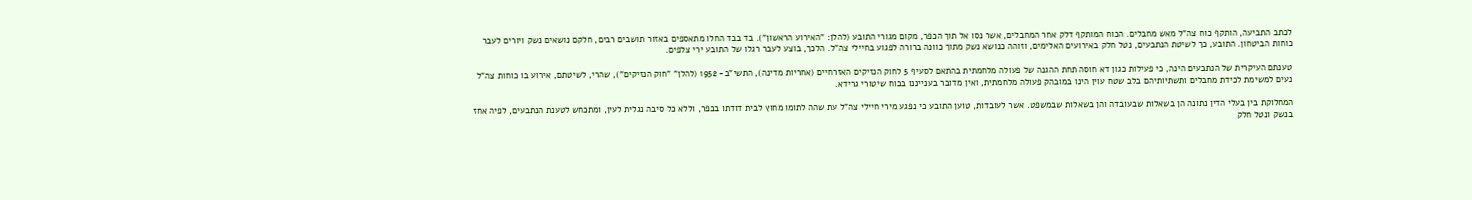לכתב התביעה, הותקף כוח צה"ל מאש מחבלים. הכוח המותקף דלק אחר המחבלים, אשר נסו אל תוך הכפר, מקום מגורי התובע (להלן: "האירוע הראשון"). בד בבד החלו מתאספים באזור תושבים רבים, חלקם נושאים נשק ויורים לעבר כוחות הביטחון. התובע, כך לשיטת הנתבעים, נטל חלק באירועים האלימים, וזוהה כנושא נשק מתוך כוונה ברורה לפגוע בחיילי צה"ל. הלכך, בוצע לעבר רגלו של התובע ירי צלפים.

טענתם העיקרית של הנתבעים הינה, כי פעילות כגון דא חוסה תחת ההגנה של פעולה מלחמתית בהתאם לסעיף 5 לחוק הנזיקים האזרחיים (אחריות מדינה), התשי"ב- 1952 (להלן" "חוק הנזיקים"), שהרי, לשיטתם, אירוע בו כוחות צה"ל נעים למשימת לכידת מחבלים ותשתיותיהם בלב שטח עוין הינו במובהק פעולה מלחמתית, ואין מדובר בענייננו בכוח שיטורי גרידא.

המחלוקת בין בעלי הדין נתונה הן בשאלות שבעובדה והן בשאלות שבמשפט. אשר לעובדות, טוען התובע כי נפגע מירי חיילי צה"ל עת שהה לתומו מחוץ לבית דודתו בכפר, וללא כל סיבה נגלית לעין, ומתכחש לטענת הנתבעים, לפיה אחז בנשק ונטל חלק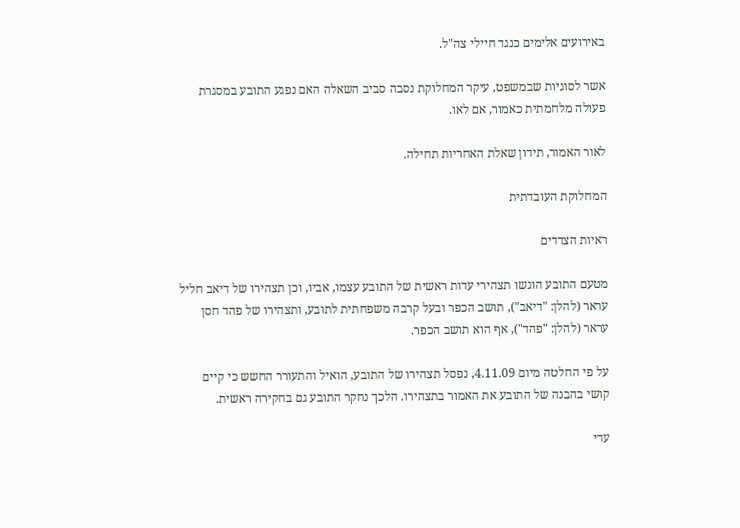באירועים אלימים כנגד חיילי צה"ל.

אשר לסוגיות שבמשפט, עיקר המחלוקת נסבה סביב השאלה האם נפגע התובע במסגרת פעולה מלחמתית כאמור, אם לאו.

לאור האמור, תידון שאלת האחריות תחילה.

המחלוקת העובדתית

ראיות הצדדים

מטעם התובע הוגשו תצהירי עדות ראשית של התובע עצמו, אביו, וכן תצהירו של דיאב חליל עראר (להלן: "דיאב"), תושב הכפר ובעל קרבה משפחתית לתובע, ותצהירו של פהד חסן עראר (להלן: "פהד"), אף הוא תושב הכפר.

על פי החלטה מיום 4.11.09, נפסל תצהירו של התובע, הואיל והתעורר החשש כי קיים קושי בהבנה של התובע את האמור בתצהירו. הלכך נחקר התובע גם בחקירה ראשית.

עדי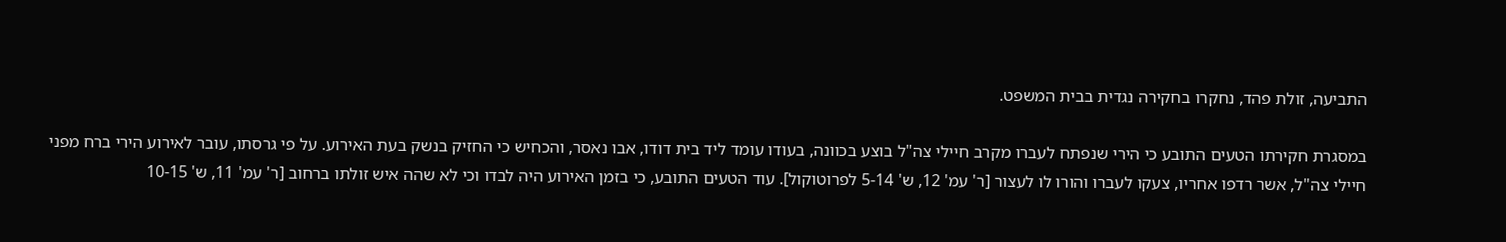התביעה, זולת פהד, נחקרו בחקירה נגדית בבית המשפט.

במסגרת חקירתו הטעים התובע כי הירי שנפתח לעברו מקרב חיילי צה"ל בוצע בכוונה, בעודו עומד ליד בית דודו, אבו נאסר, והכחיש כי החזיק בנשק בעת האירוע. על פי גרסתו, עובר לאירוע הירי ברח מפני חיילי צה"ל, אשר רדפו אחריו, צעקו לעברו והורו לו לעצור [ר' עמ' 12, ש' 5-14 לפרוטוקול]. עוד הטעים התובע, כי בזמן האירוע היה לבדו וכי לא שהה איש זולתו ברחוב [ר' עמ' 11, ש' 10-15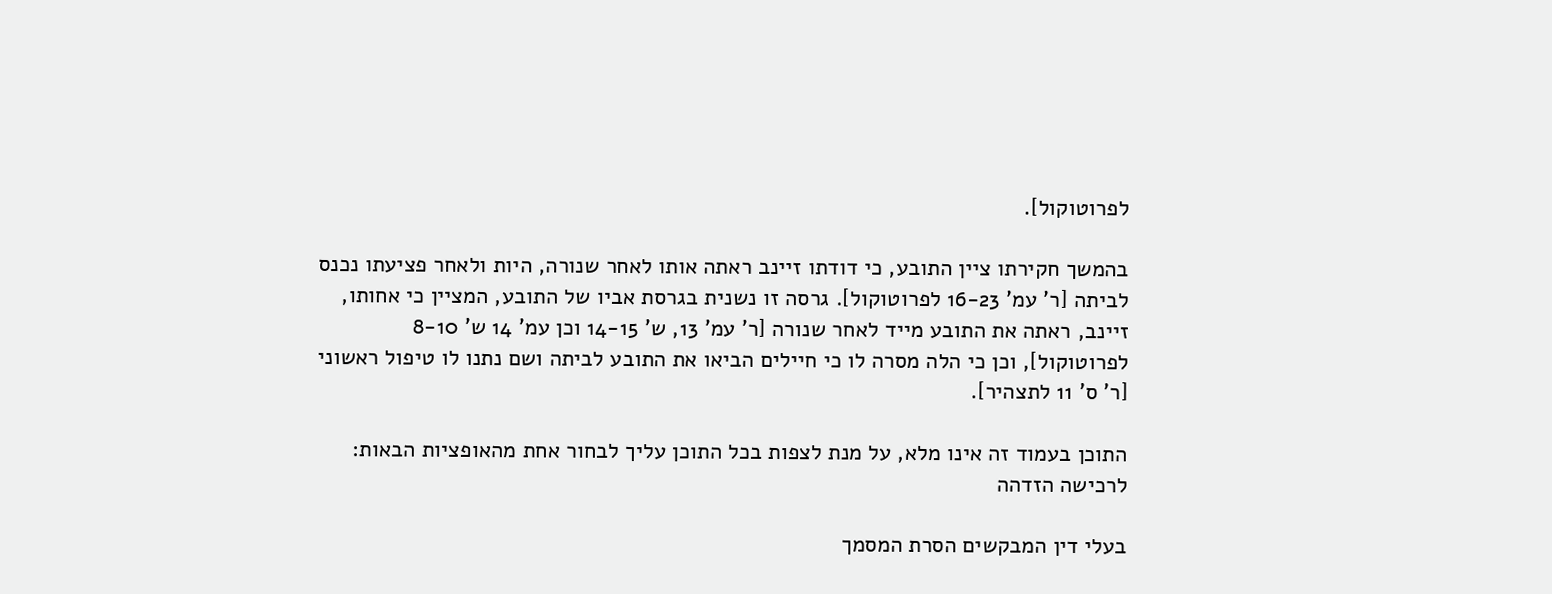לפרוטוקול].

בהמשך חקירתו ציין התובע, כי דודתו זיינב ראתה אותו לאחר שנורה, היות ולאחר פציעתו נכנס לביתה [ר' עמ' 16-23 לפרוטוקול]. גרסה זו נשנית בגרסת אביו של התובע, המציין כי אחותו, זיינב, ראתה את התובע מייד לאחר שנורה [ר' עמ' 13, ש' 14-15 וכן עמ' 14 ש' 8-10 לפרוטוקול], וכן כי הלה מסרה לו כי חיילים הביאו את התובע לביתה ושם נתנו לו טיפול ראשוני [ר' ס' 11 לתצהיר].

התוכן בעמוד זה אינו מלא, על מנת לצפות בכל התוכן עליך לבחור אחת מהאופציות הבאות:
לרכישה הזדהה

בעלי דין המבקשים הסרת המסמך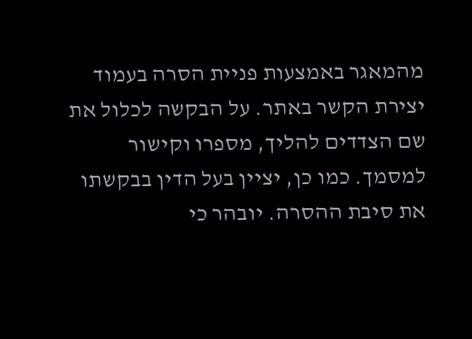מהמאגר באמצעות פניית הסרה בעמוד יצירת הקשר באתר. על הבקשה לכלול את שם הצדדים להליך, מספרו וקישור למסמך. כמו כן, יציין בעל הדין בבקשתו את סיבת ההסרה. יובהר כי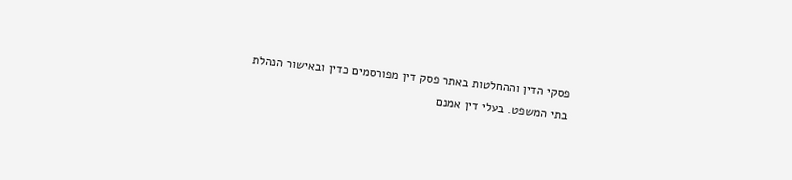פסקי הדין וההחלטות באתר פסק דין מפורסמים כדין ובאישור הנהלת בתי המשפט. בעלי דין אמנם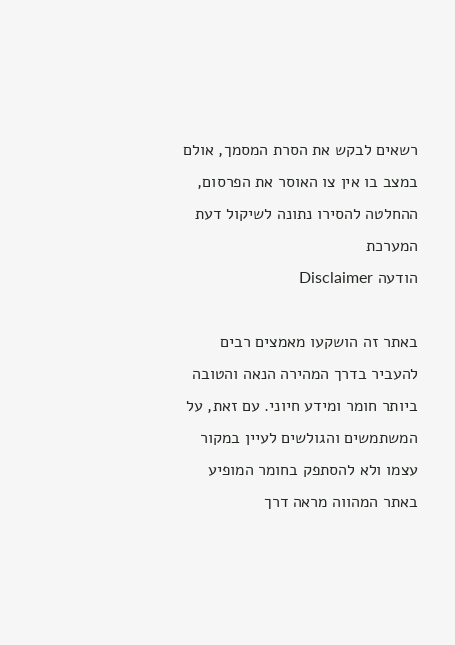רשאים לבקש את הסרת המסמך, אולם במצב בו אין צו האוסר את הפרסום, ההחלטה להסירו נתונה לשיקול דעת המערכת
הודעה Disclaimer

באתר זה הושקעו מאמצים רבים להעביר בדרך המהירה הנאה והטובה ביותר חומר ומידע חיוני. עם זאת, על המשתמשים והגולשים לעיין במקור עצמו ולא להסתפק בחומר המופיע באתר המהווה מראה דרך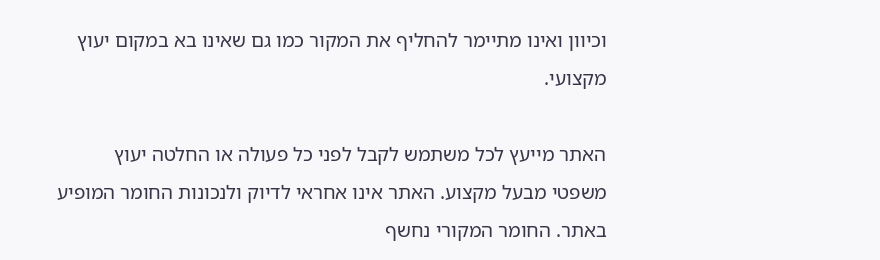וכיוון ואינו מתיימר להחליף את המקור כמו גם שאינו בא במקום יעוץ מקצועי.

האתר מייעץ לכל משתמש לקבל לפני כל פעולה או החלטה יעוץ משפטי מבעל מקצוע. האתר אינו אחראי לדיוק ולנכונות החומר המופיע באתר. החומר המקורי נחשף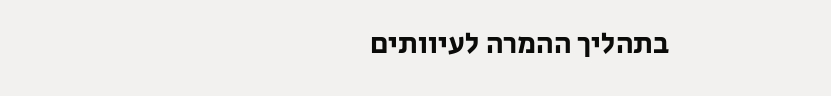בתהליך ההמרה לעיוותים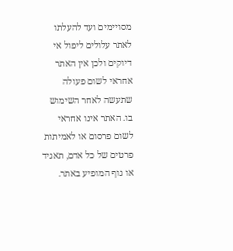מסויימים ועד להעלתו לאתר עלולים ליפול אי דיוקים ולכן אין האתר אחראי לשום פעולה שתעשה לאחר השימוש בו. האתר אינו אחראי לשום פרסום או לאמיתות פרטים של כל אדם, תאגיד או גוף המופיע באתר.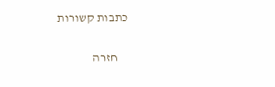כתבות קשורות

    חזרה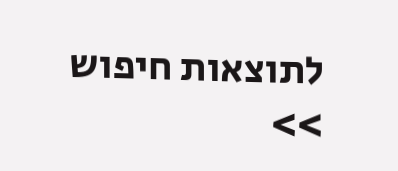לתוצאות חיפוש >>